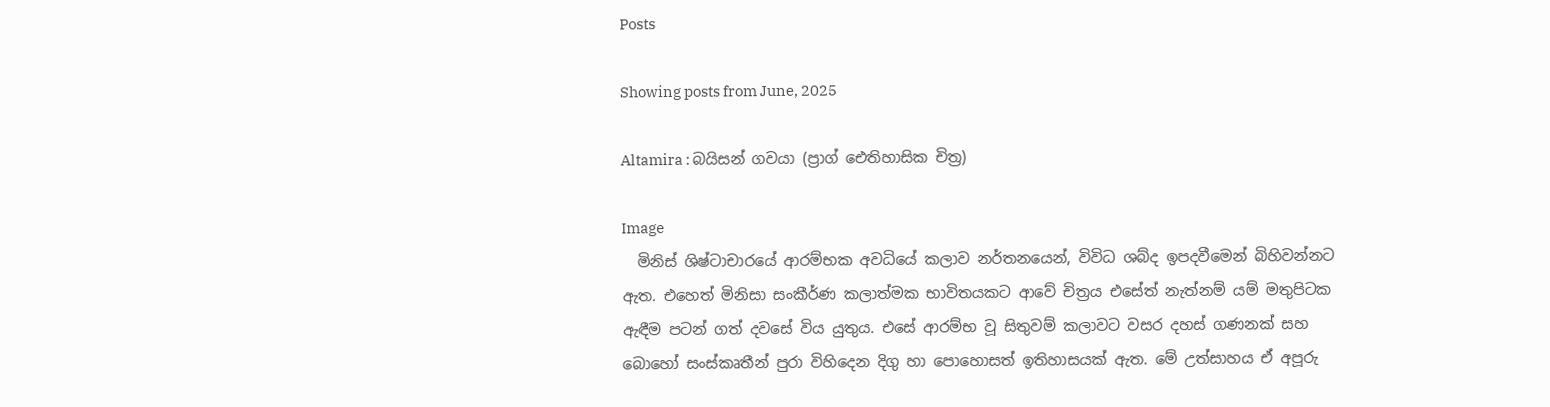Posts

Showing posts from June, 2025

Altamira : බයිසන් ගවයා (ප්‍රාග් ඓතිහාසික චිත්‍ර)

Image
  මිනිස් ශිෂ්ටාචාරයේ ආරම්භක අවධියේ කලාව නර්තනයෙන්, විවිධ ශබ්ද ඉපදවීමෙන් බිහිවන්නට ඇත. එහෙත් මිනිසා සංකීර්ණ කලාත්මක භාවිතයකට ආවේ චිත්‍රය එසේත් නැත්නම් යම් මතුපිටක ඇඳීම පටන් ගත් දවසේ විය යුතුය. එසේ ආරම්භ වූ සිතුවම් කලාවට වසර දහස් ගණනක් සහ බොහෝ සංස්කෘතීන් පුරා විහිදෙන දිගු හා පොහොසත් ඉතිහාසයක් ඇත. මේ උත්සාහය ඒ අපූරු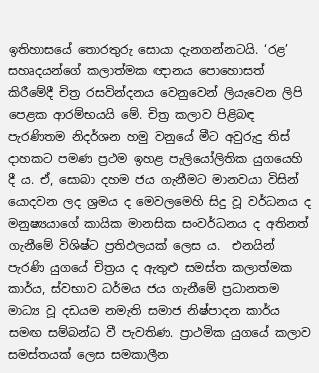ඉතිහාසයේ තොරතුරු සොයා දැනගන්නටයි. ‘රළ’ සහෘදයන්ගේ කලාත්මක ඥානය පොහොසත් කිරීමේදී චිත්‍ර රසවින්දනය වෙනුවෙන් ලියැවෙන ලිපි පෙළක ආරම්භයයි මේ. චිත්‍ර කලාව පිළිබඳ පැරණිතම නිදර්ශන හමු වනුයේ මීට අවුරුදු තිස් දාහකට පමණ ප්‍රථම ඉහළ පැලියෝලිතික යුගයෙහි දී ය. ඒ, සොබා දහම ජය ගැනීමට මානවයා විසින් යොදවන ලද ශ්‍රමය ද මෙවලමෙහි සිදු වූ වර්ධනය ද මනුෂ්‍යයාගේ කායික මානසික සංවර්ධනය ද අතිනත් ගැනීමේ විශිෂ්ට ප්‍රතිඵලයක් ලෙස ය.  එනයින් පැරණි යුගයේ චිත්‍රය ද ඇතුළු සමස්ත කලාත්මක කාර්ය, ස්වභාව ධර්මය ජය ගැනීමේ ප්‍රධානතම මාධ්‍ය වූ දඩයම නමැති සමාජ නිෂ්පාදන කාර්ය සමඟ සම්බන්ධ වී පැවතිණ. ප්‍රාථමික යුගයේ කලාව සමස්තයක් ලෙස සමකාලීන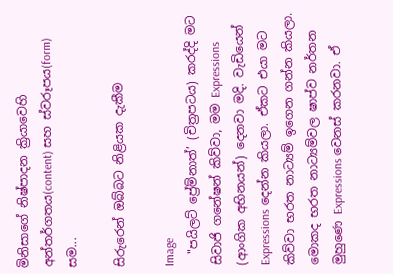මිනිසාගේ නිෂ්පාදන ක්‍රියාවෙහි අන්තර්ගතය(content) සහ ස්වරූපය(form) සම...

සිරුරෙන් ඔබ්බට නිළියක දැකීම

Image
  "පයිලට් ප්‍රේම්නාත්’ (චිත්‍රපටය) කරද්දි මට සිවාජි ගනේෂන් කිව්වා, මම Expressions (ආංගික අභිනයන්) දෙනවා මදි. වැඩියෙන් Expressions දෙන්න කියලා. ඒකට එයා මට කිව්වා භරත නාට්‍යම් ඉගෙන ගන්න කියලා. මොකද භරත නාට්‍යම්වල ෂාප්ව නර්තන මුහුණෙ Expressions වෙනස් කරනවා. ඒ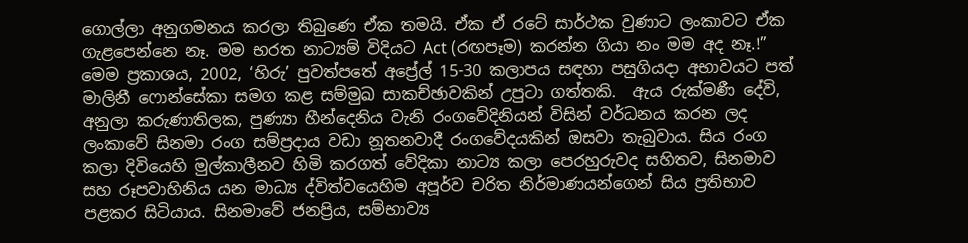ගොල්ලා අනුගමනය කරලා තිබුණෙ ඒක තමයි. ඒක ඒ රටේ සාර්ථක වුණාට ලංකාවට ඒක ගැළපෙන්නෙ නෑ. මම භරත නාට්‍යම් විදියට Act (රඟපෑම) කරන්න ගියා නං මම අද නෑ.!” මෙම ප්‍රකාශය, 2002, ‘හිරු’ පුවත්පතේ අප්‍රේල් 15-30 කලාපය සඳහා පසුගියදා අභාවයට පත් මාලිනී ෆොන්සේකා සමග කළ සම්මුඛ සාකච්ඡාවකින් උපුටා ගත්තකි.  ඇය රුක්මණී දේවි, අනුලා කරුණාතිලක, පුණ්‍යා හීන්දෙනිය වැනි රංගවේදිනියන් විසින් වර්ධනය කරන ලද ලංකාවේ සිනමා රංග සම්ප්‍රදාය වඩා නූතනවාදී රංගවේදයකින් ඔසවා තැබුවාය. සිය රංග කලා දිවියෙහි මුල්කාලීනව හිමි කරගත් වේදිකා නාට්‍ය කලා පෙරහුරුවද සහිතව, සිනමාව සහ රූපවාහිනිය යන මාධ්‍ය ද්විත්වයෙහිම අපූර්ව චරිත නිර්මාණයන්ගෙන් සිය ප්‍රතිභාව පළකර සිටියාය. සිනමාවේ ජනප්‍රිය, සම්භාව්‍ය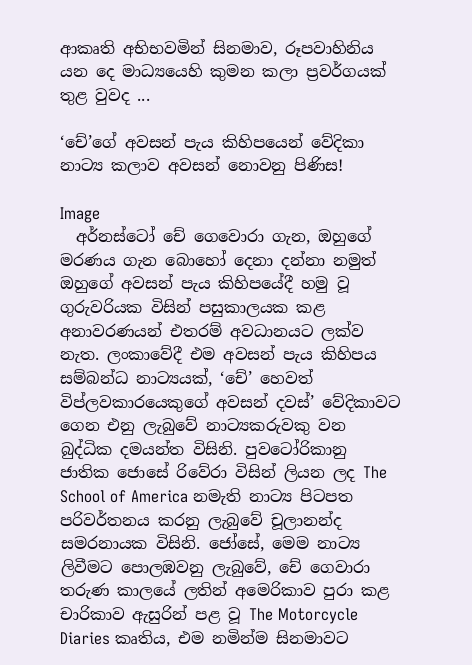ආකෘති අභිභවමින් සිනමාව, රූපවාහිනිය යන දෙ මාධ්‍යයෙහි කුමන කලා ප්‍රවර්ගයක් තුළ වුවද ...

‘චේ’ගේ අවසන් පැය කිහිපයෙන් වේදිකා නාට්‍ය කලාව අවසන් නොවනු පිණිස!

Image
  අර්නස්ටෝ චේ ගෙවොරා ගැන, ඔහුගේ මරණය ගැන බොහෝ දෙනා දන්නා නමුත් ඔහුගේ අවසන් පැය කිහිපයේදී හමු වූ ගුරුවරියක විසින් පසුකාලයක කළ අනාවරණයන් එතරම් අවධානයට ලක්ව නැත. ලංකාවේදී එම අවසන් පැය කිහිපය සම්බන්ධ නාට්‍යයක්, ‘චේ’ හෙවත් විප්ලවකාරයෙකුගේ අවසන් දවස්’ වේදිකාවට ගෙන එනු ලැබුවේ නාට්‍යකරුවකු වන බුද්ධික දමයන්ත විසිනි. පුවටෝරිකානු ජාතික ජොසේ රිවේරා විසින් ලියන ලද The School of America නමැති නාට්‍ය පිටපත පරිවර්තනය කරනු ලැබුවේ චූලානන්ද සමරනායක විසිනි. ජෝසේ, මෙම නාට්‍ය ලිවීමට පොලඹවනු ලැබුවේ, චේ ගෙවාරා තරුණ කාලයේ ලතින් අමෙරිකාව පුරා කළ චාරිකාව ඇසුරින් පළ වූ The Motorcycle Diaries කෘතිය, එම නමින්ම සිනමාවට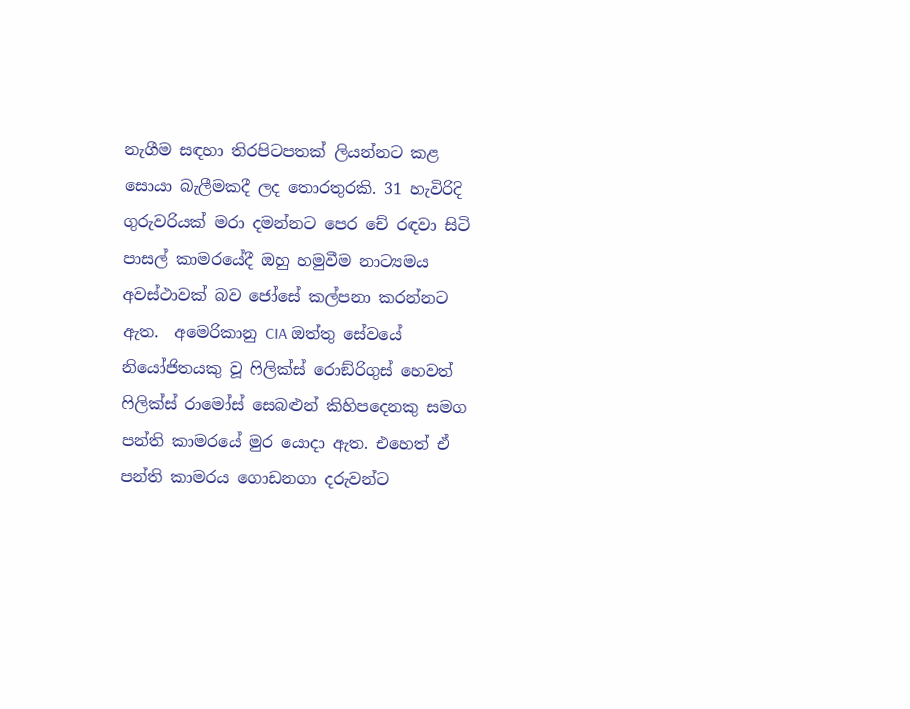නැගීම සඳහා තිරපිටපතක් ලියන්නට කළ සොයා බැලීමකදී ලද තොරතුරකි. 31 හැවිරිදි ගුරුවරියක් මරා දමන්නට පෙර චේ රඳවා සිටි පාසල් කාමරයේදී ඔහු හමුවීම නාට්‍යමය අවස්ථාවක් බව ජෝසේ කල්පනා කරන්නට ඇත.  අමෙරිකානු CIA ඔත්තු සේවයේ නියෝජිතයකු වූ ෆිලික්ස් රොඞ්රිගුස් හෙවත් ෆිලික්ස් රාමෝස් සෙබළුන් කිහිපදෙනකු සමග පන්ති කාමරයේ මුර යොදා ඇත. එහෙත් ඒ පන්ති කාමරය ගොඩනගා දරුවන්ට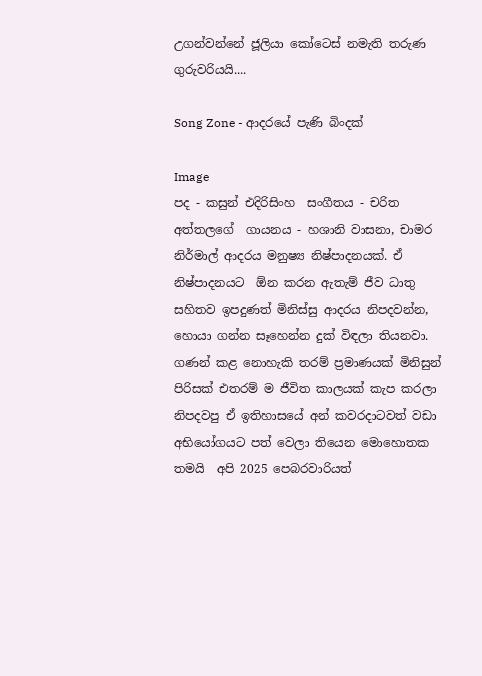උගන්වන්නේ ජූලියා කෝටෙස් නමැති තරුණ ගුරුවරියයි....

Song Zone - ආදරයේ පැණි බිංදක්

Image
පද - කසුන් එදිරිසිංහ  සංගීතය - චරිත අත්තලගේ  ගායනය - හශානි වාසනා, චාමර නිර්මාල් ආදරය මනුෂ්‍ය නිෂ්පාදනයක්. ඒ නිෂ්පාදනයට  ඕන කරන ඇතැම් ජීව ධාතු සහිතව ඉපදුණත් මිනිස්සු ආදරය නිපදවන්න, හොයා ගන්න සෑහෙන්න දුක් විඳලා තියනවා. ගණන් කළ නොහැකි තරම් ප්‍රමාණයක් මිනිසුන් පිරිසක් එතරම් ම ජීවිත කාලයක් කැප කරලා නිපදවපු ඒ ඉතිහාසයේ අන් කවරදාටවත් වඩා අභියෝගයට පත් වෙලා තියෙන මොහොතක තමයි  අපි 2025 පෙබරවාරියත්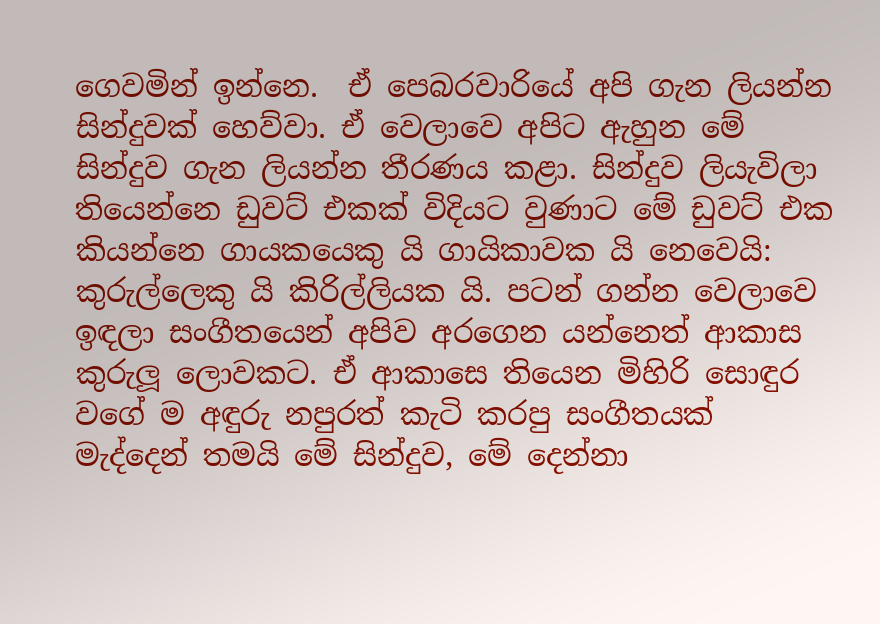ගෙවමින් ඉන්නෙ.  ඒ පෙබරවාරියේ අපි ගැන ලියන්න සින්දුවක් හෙව්වා. ඒ වෙලාවෙ අපිට ඇහුන මේ සින්දුව ගැන ලියන්න තීරණය කළා. සින්දුව ලියැවිලා තියෙන්නෙ ඩුවට් එකක් විදියට වුණාට මේ ඩුවට් එක කියන්නෙ ගායකයෙකු යි ගායිකාවක යි නෙවෙයි: කුරුල්ලෙකු යි කිරිල්ලියක යි. පටන් ගන්න වෙලාවෙ ඉඳලා සංගීතයෙන් අපිව අරගෙන යන්නෙත් ආකාස කුරුලූ‍ ලොවකට. ඒ ආකාසෙ තියෙන මිහිරි සොඳුර වගේ ම අඳුරු නපුරත් කැටි කරපු සංගීතයක් මැද්දෙන් තමයි මේ සින්දුව, මේ දෙන්නා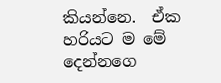කියන්නෙ.  ඒක හරියට ම මේ දෙන්නගෙ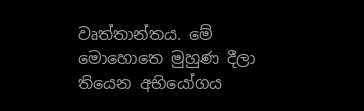වෘත්තාන්තය. මේ මොහොතෙ මුහුණ දීලා තියෙන අභියෝගය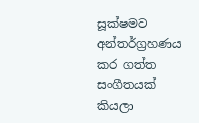සූක්ෂමව අන්තර්ග්‍රහණය කර ගත්ත සංගීතයක් කියලා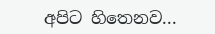අපිට හිතෙනව...